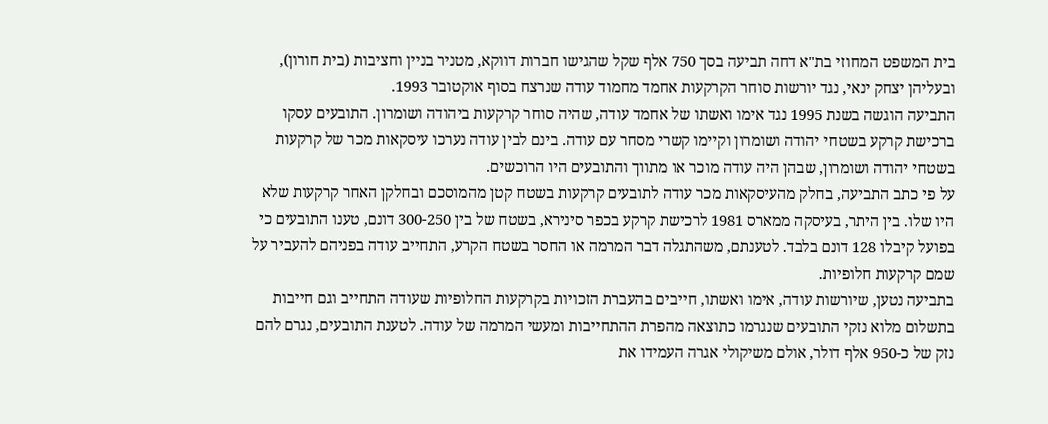בית המשפט המחוזי בת"א דחה תביעה בסך 750 אלף שקל שהגישו חברות דווקא, מטניר בניין וחציבות (בית חורון), ובעליהן יצחק ינאי, נגד יורשות סוחר הקרקעות אחמד מחמוד עודה שנרצח בסוף אוקטובר 1993.
התביעה הוגשה בשנת 1995 נגד אימו ואשתו של אחמד עודה, שהיה סוחר קרקעות ביהודה ושומרון. התובעים עסקו ברכישת קרקע בשטחי יהודה ושומרון וקיימו קשרי מסחר עם עודה. בינם לבין עודה נערכו עיסקאות מכר של קרקעות בשטחי יהודה ושומרון, שבהן היה עודה מוכר או מתווך והתובעים היו הרוכשים.
על פי כתב התביעה, בחלק מהעיסקאות מכר עודה לתובעים קרקעות בשטח קטן מהמוסכם ובחלקן האחר קרקעות שלא היו שלו. בין היתר, בעיסקה ממארס 1981 לרכישת קרקע בכפר סינירא, בשטח של בין 300-250 דונם, טענו התובעים כי בפועל קיבלו 128 דונם בלבד. לטענתם, משהתגלה דבר המרמה או החסר בשטח הקרע, התחייב עודה בפניהם להעביר על שמם קרקעות חלופיות.
בתביעה נטען, שיורשות עודה, אימו ואשתו, חייבים בהעברת הזכויות בקרקעות החלופיות שעודה התחייב וגם חייבות בתשלום מלוא נזקי התובעים שנגרמו כתוצאה מהפרת ההתחייבות ומעשי המרמה של עודה. לטענת התובעים, נגרם להם נזק של כ-950 אלף דולר, אולם משיקולי אגרה העמידו את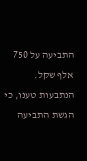התביעה על 750 אלף שקל.
הנתבעות טענו, כי הגשת התביעה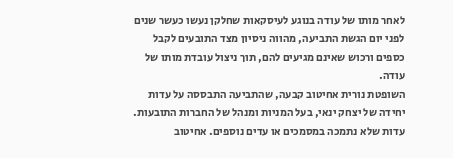לאחר מותו של עודה בנוגע לעיסקאות שחלקן נעשו כעשר שנים לפני יום הגשת התביעה, מהווה ניסיון מצד התובעים לקבל כספים ורכוש שאינם מגיעים להם, תוך ניצול עובדת מותו של עודה.
השופטת נורית אחיטוב קבעה, שהתביעה התבססה על עדות יחידה של יצחק ינאי, בעל המניות ומנהל של החברות התובעות. עדות שלא נתמכה במסמכים או עדים נוספים. אחיטוב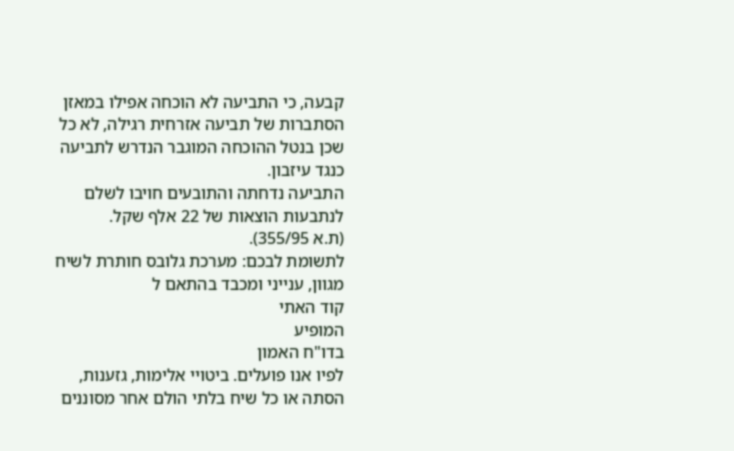קבעה, כי התביעה לא הוכחה אפילו במאזן הסתברות של תביעה אזרחית רגילה, לא כל שכן בנטל ההוכחה המוגבר הנדרש לתביעה כנגד עיזבון.
התביעה נדחתה והתובעים חויבו לשלם לנתבעות הוצאות של 22 אלף שקל.
(ת.א 355/95).
לתשומת לבכם: מערכת גלובס חותרת לשיח מגוון, ענייני ומכבד בהתאם ל
קוד האתי
המופיע
בדו"ח האמון
לפיו אנו פועלים. ביטויי אלימות, גזענות, הסתה או כל שיח בלתי הולם אחר מסוננים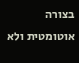בצורה
אוטומטית ולא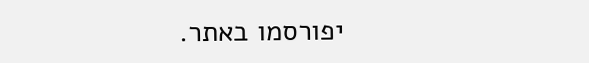יפורסמו באתר.